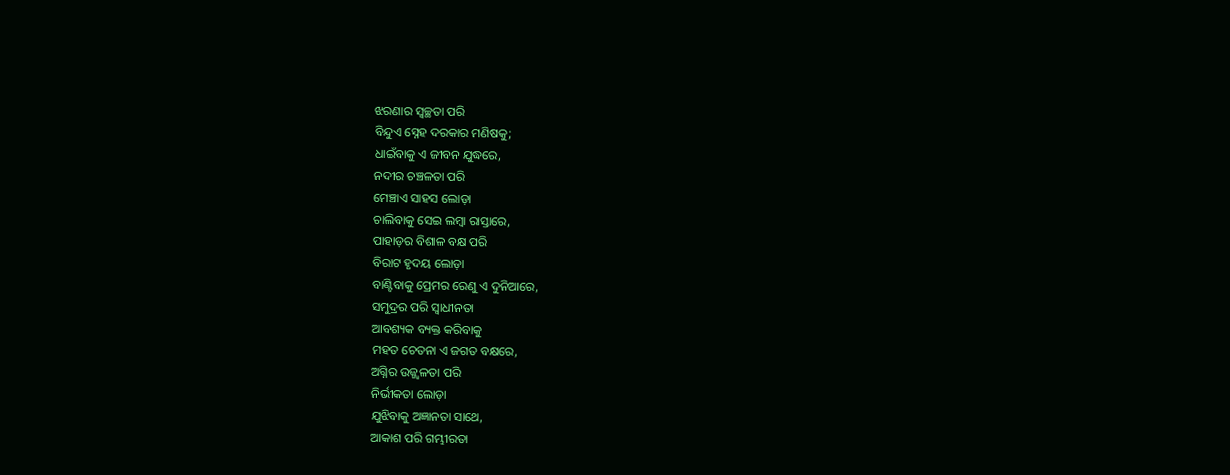ଝରଣାର ସ୍ୱଚ୍ଛତା ପରି
ବିନ୍ଦୁଏ ସ୍ନେହ ଦରକାର ମଣିଷକୁ;
ଧାଇଁବାକୁ ଏ ଜୀବନ ଯୁଦ୍ଧରେ,
ନଦୀର ଚଞ୍ଚଳତା ପରି
ମେଞ୍ଚାଏ ସାହସ ଲୋଡ଼ା
ଚାଲିବାକୁ ସେଇ ଲମ୍ୱା ରାସ୍ତାରେ,
ପାହାଡ଼ର ବିଶାଳ ବକ୍ଷ ପରି
ବିରାଟ ହୃଦୟ ଲୋଡ଼ା
ବାଣ୍ଟିବାକୁ ପ୍ରେମର ରେଣୁ ଏ ଦୁନିଆରେ,
ସମୁଦ୍ରର ପରି ସ୍ୱାଧୀନତା
ଆବଶ୍ୟକ ବ୍ୟକ୍ତ କରିବାକୁ
ମହତ ଚେତନା ଏ ଜଗତ ବକ୍ଷରେ,
ଅଗ୍ନିର ଉଜ୍ଜ୍ୱଳତା ପରି
ନିର୍ଭୀକତା ଲୋଡ଼ା
ଯୁଝିବାକୁ ଅଜ୍ଞାନତା ସାଥେ,
ଆକାଶ ପରି ଗମ୍ଭୀରତା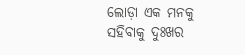ଲୋଡ଼ା ଏକ ମନକୁ
ସହିବାକୁ ଦୁଃଖର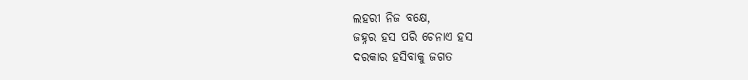ଲହରୀ ନିଜ ବକ୍ଷେ,
ଜହ୍ନର ହସ ପରି ଚେନାଏ ହସ
ଦରକାର ହସିବାକୁ ଜଗତ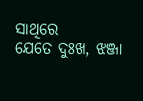ସାଥିରେ
ଯେତେ ଦୁଃଖ, ଝଞ୍ଜା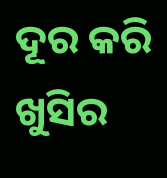ଦୂର କରି
ଖୁସିର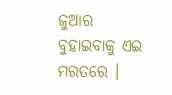ଜୁଆର ବୁହାଇବାକୁ ଏଇ ମରତରେ ।